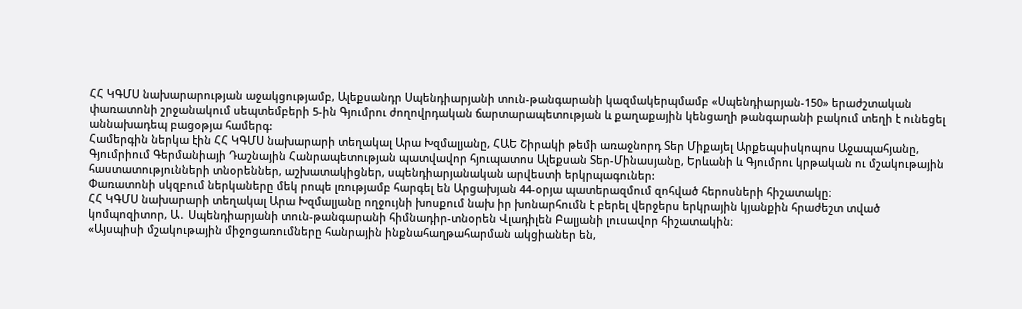ՀՀ ԿԳՄՍ նախարարության աջակցությամբ, Ալեքսանդր Սպենդիարյանի տուն-թանգարանի կազմակերպմամբ «Սպենդիարյան-150» երաժշտական փառատոնի շրջանակում սեպտեմբերի 5-ին Գյումրու ժողովրդական ճարտարապետության և քաղաքային կենցաղի թանգարանի բակում տեղի է ունեցել աննախադեպ բացօթյա համերգ:
Համերգին ներկա էին ՀՀ ԿԳՄՍ նախարարի տեղակալ Արա Խզմալյանը, ՀԱԵ Շիրակի թեմի առաջնորդ Տեր Միքայել Արքեպսիսկոպոս Աջապահյանը, Գյումրիում Գերմանիայի Դաշնային Հանրապետության պատվավոր հյուպատոս Ալեքսան Տեր-Մինասյանը, Երևանի և Գյումրու կրթական ու մշակութային հաստատությունների տնօրեններ, աշխատակիցներ, սպենդիարյանական արվեստի երկրպագուներ:
Փառատոնի սկզբում ներկաները մեկ րոպե լռությամբ հարգել են Արցախյան 44-օրյա պատերազմում զոհված հերոսների հիշատակը։
ՀՀ ԿԳՄՍ նախարարի տեղակալ Արա Խզմալյանը ողջույնի խոսքում նախ իր խոնարհումն է բերել վերջերս երկրային կյանքին հրաժեշտ տված կոմպոզիտոր, Ա․ Սպենդիարյանի տուն-թանգարանի հիմնադիր-տնօրեն Վլադիլեն Բալյանի լուսավոր հիշատակին։
«Այսպիսի մշակութային միջոցառումները հանրային ինքնահաղթահարման ակցիաներ են,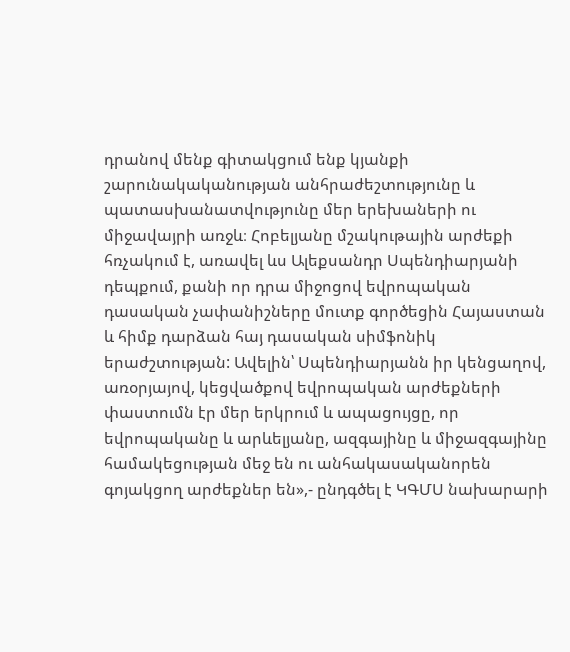դրանով մենք գիտակցում ենք կյանքի շարունակականության անհրաժեշտությունը և պատասխանատվությունը մեր երեխաների ու միջավայրի առջև։ Հոբելյանը մշակութային արժեքի հռչակում է, առավել ևս Ալեքսանդր Սպենդիարյանի դեպքում, քանի որ դրա միջոցով եվրոպական դասական չափանիշները մուտք գործեցին Հայաստան և հիմք դարձան հայ դասական սիմֆոնիկ երաժշտության: Ավելին՝ Սպենդիարյանն իր կենցաղով, առօրյայով, կեցվածքով եվրոպական արժեքների փաստումն էր մեր երկրում և ապացույցը, որ եվրոպականը և արևելյանը, ազգայինը և միջազգայինը համակեցության մեջ են ու անհակասականորեն գոյակցող արժեքներ են»,- ընդգծել է ԿԳՄՍ նախարարի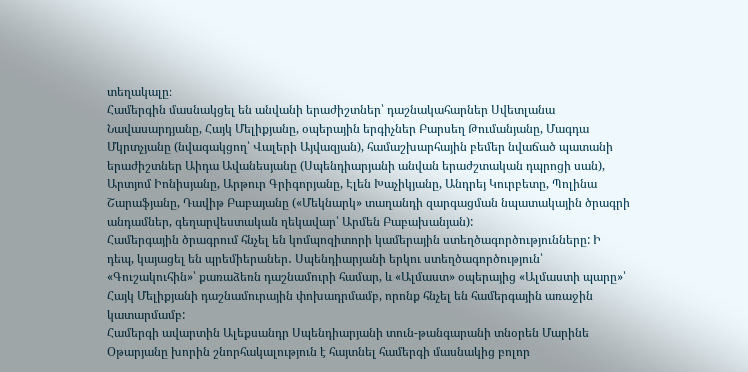տեղակալը։
Համերգին մասնակցել են անվանի երաժիշտներ՝ դաշնակահարներ Սվետլանա Նավասարդյանը, Հայկ Մելիքյանը, օպերային երգիչներ Բարսեղ Թումանյանը, Մագդա Մկրտչյանը (նվագակցող՝ Վալերի Այվազյան), համաշխարհային բեմեր նվաճած պատանի երաժիշտներ Աիդա Ավանեսյանը (Սպենդիարյանի անվան երաժշտական դպրոցի սան), Արտյոմ Իոնիսյանը, Արթուր Գրիգորյանը, Էլեն Խաչիկյանը, Անդրեյ Կուրբետը, Պոլինա Շարաֆյանը, Դավիթ Բաբայանը («Մեկնարկ» տաղանդի զարգացման նպատակային ծրագրի անդամներ, գեղարվեստական ղեկավար՝ Արմեն Բաբախանյան):
Համերգային ծրագրում հնչել են կոմպոզիտորի կամերային ստեղծագործությունները: Ի դեպ, կայացել են պրեմիերաներ․ Սպենդիարյանի երկու ստեղծագործություն՝ «Գուշակուհին»՝ քառաձեռն դաշնամուրի համար, և «Ալմաստ» օպերայից «Ալմաստի պարը»՝ Հայկ Մելիքյանի դաշնամուրային փոխադրմամբ, որոնք հնչել են համերգային առաջին կատարմամբ:
Համերգի ավարտին Ալեքսանդր Սպենդիարյանի տուն-թանգարանի տնօրեն Մարինե Օթարյանը խորին շնորհակալություն է հայտնել համերգի մասնակից բոլոր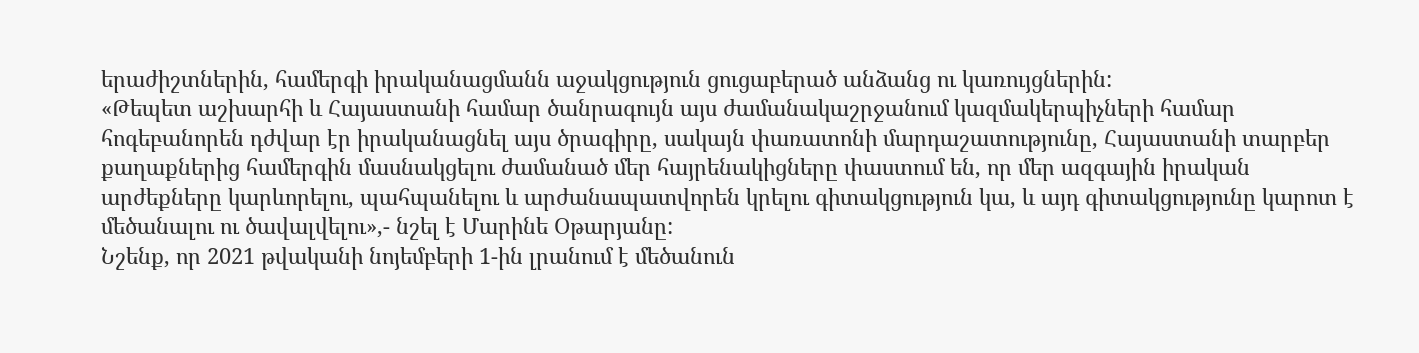երաժիշտներին, համերգի իրականացմանն աջակցություն ցուցաբերած անձանց ու կառույցներին:
«Թեպետ աշխարհի և Հայաստանի համար ծանրագույն այս ժամանակաշրջանում կազմակերպիչների համար հոգեբանորեն դժվար էր իրականացնել այս ծրագիրը, սակայն փառատոնի մարդաշատությունը, Հայաստանի տարբեր քաղաքներից համերգին մասնակցելու ժամանած մեր հայրենակիցները փաստում են, որ մեր ազգային իրական արժեքները կարևորելու, պահպանելու և արժանապատվորեն կրելու գիտակցություն կա, և այդ գիտակցությունը կարոտ է մեծանալու ու ծավալվելու»,- նշել է Մարինե Օթարյանը:
Նշենք, որ 2021 թվականի նոյեմբերի 1-ին լրանում է մեծանուն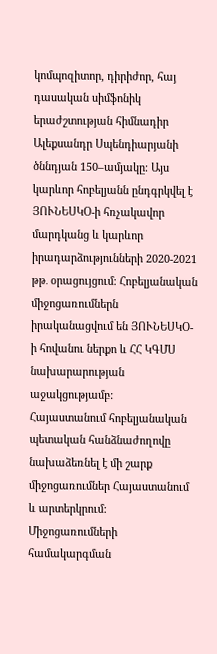կոմպոզիտոր, դիրիժոր, հայ դասական սիմֆոնիկ երաժշտության հիմնադիր Ալեքսանդր Սպենդիարյանի ծննդյան 150–ամյակը։ Այս կարևոր հոբելյանն ընդգրկվել է ՅՈՒՆԵՍԿՕ-ի հռչակավոր մարդկանց և կարևոր իրադարձությունների 2020-2021 թթ․ օրացույցում։ Հոբելյանական միջոցառումներն իրականացվում են ՅՈՒՆԵՍԿՕ-ի հովանու ներքո և ՀՀ ԿԳՄՍ նախարարության աջակցությամբ:
Հայաստանում հոբելյանական պետական հանձնաժողովը նախաձեռնել է մի շարք միջոցառումներ Հայաստանում և արտերկրում: Միջոցառումների համակարգման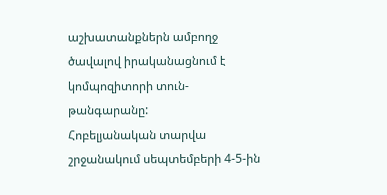աշխատանքներն ամբողջ ծավալով իրականացնում է կոմպոզիտորի տուն-թանգարանը:
Հոբելյանական տարվա շրջանակում սեպտեմբերի 4-5-ին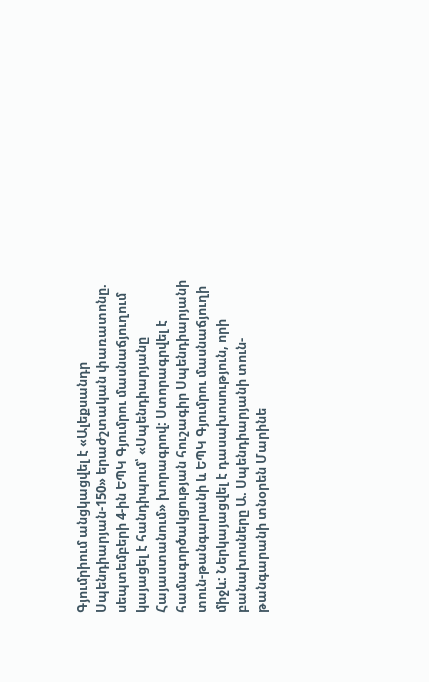Գյումրիում անցկացվել է «Ալեքսանդր Սպենդիարյան-150» երաժշտական փառատոնը. սեպտեմբերի 4-ին ԵՊԿ Գյումրու մասնաճյուղում կայացել է հանդիպում՝ «Սպենդիարյանը Հայաստանում» խորագրով: Ստորագրվել է համագործակցության հուշագիր Սպենդիարյանի տուն-թանգարանի և ԵՊԿ Գյումրու մասնաճյուղի միջև: Ներկայացվել է դասախոսություն, որի բանախոսները Ա. Սպենդիարյանի տուն-թանգարանի տնօրեն Մարինե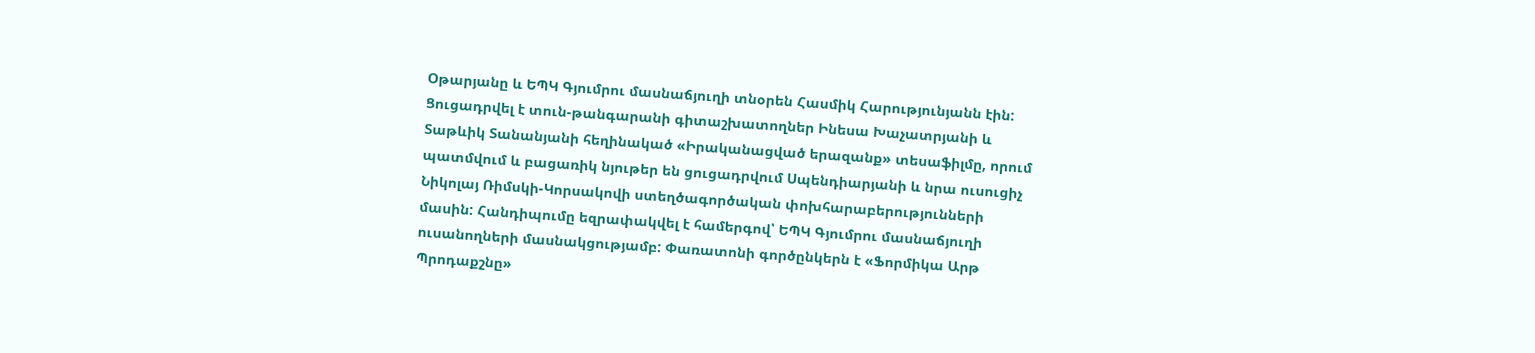Օթարյանը և ԵՊԿ Գյումրու մասնաճյուղի տնօրեն Հասմիկ Հարությունյանն էին: Ցուցադրվել է տուն-թանգարանի գիտաշխատողներ Ինեսա Խաչատրյանի և Տաթևիկ Տանանյանի հեղինակած «Իրականացված երազանք» տեսաֆիլմը, որում պատմվում և բացառիկ նյութեր են ցուցադրվում Սպենդիարյանի և նրա ուսուցիչ Նիկոլայ Ռիմսկի-Կորսակովի ստեղծագործական փոխհարաբերությունների մասին: Հանդիպումը եզրափակվել է համերգով՝ ԵՊԿ Գյումրու մասնաճյուղի ուսանողների մասնակցությամբ: Փառատոնի գործընկերն է «Ֆորմիկա Արթ Պրոդաքշնը»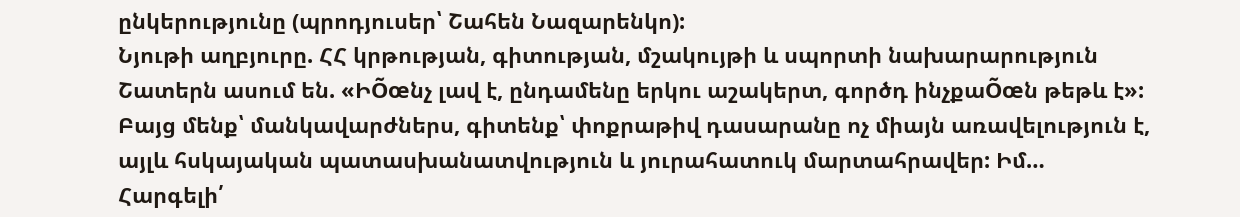ընկերությունը (պրոդյուսեր՝ Շահեն Նազարենկո):
Նյութի աղբյուրը. ՀՀ կրթության, գիտության, մշակույթի և սպորտի նախարարություն
Շատերն ասում են. «ԻÕœնչ լավ է, ընդամենը երկու աշակերտ, գործդ ինչքաÕœն թեթև է»: Բայց մենք՝ մանկավարժներս, գիտենք՝ փոքրաթիվ դասարանը ոչ միայն առավելություն է, այլև հսկայական պատասխանատվություն և յուրահատուկ մարտահրավեր: Իմ…
Հարգելի՛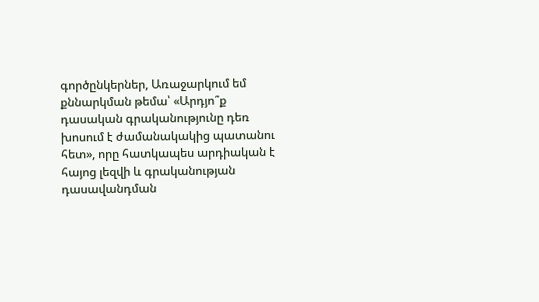գործընկերներ, Առաջարկում եմ քննարկման թեմա՝ «Արդյո՞ք դասական գրականությունը դեռ խոսում է ժամանակակից պատանու հետ», որը հատկապես արդիական է հայոց լեզվի և գրականության դասավանդման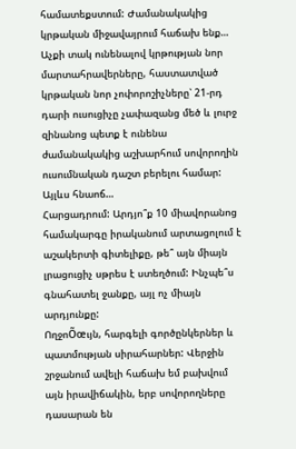համատեքստում: Ժամանակակից կրթական միջավայրում հաճախ ենք…
Աչքի տակ ունենալով կրթության նոր մարտահրավերները, հաստատված կրթական նոր չոփորոշիչները՝ 21-րդ դարի ուսուցիչը չափազանց մեծ և լուրջ զինանոց պետք է ունենա ժամանակակից աշխարհում սովորողին ուսումնական դաշտ բերելու համար: Այլևս հնաոճ…
Հարցադրում: Արդյո՞ք 10 միավորանոց համակարգը իրականում արտացոլում է աշակերտի գիտելիքը, թե՞ այն միայն լրացուցիչ սթրես է ստեղծում: Ինչպե՞ս գնահատել ջանքը, այլ ոչ միայն արդյունքը:
ՈղջոÕœւյն, հարգելի գործընկերներ և պատմության սիրահարներ: Վերջին շրջանում ավելի հաճախ եմ բախվում այն իրավիճակին, երբ սովորողները դասարան են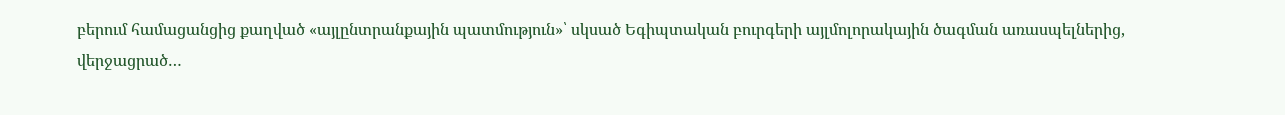բերում համացանցից քաղված «այլընտրանքային պատմություն»՝ սկսած Եգիպտական բուրգերի այլմոլորակային ծագման առասպելներից, վերջացրած…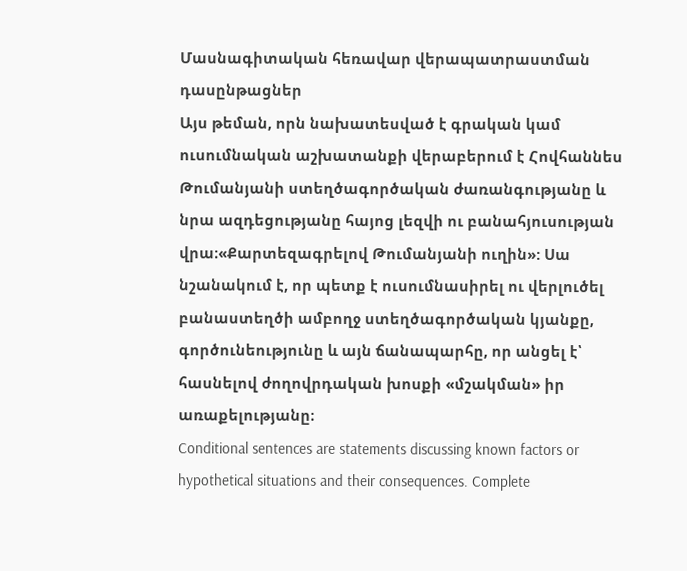Մասնագիտական հեռավար վերապատրաստման դասընթացներ
Այս թեման, որն նախատեսված է գրական կամ ուսումնական աշխատանքի վերաբերում է Հովհաննես Թումանյանի ստեղծագործական ժառանգությանը և նրա ազդեցությանը հայոց լեզվի ու բանահյուսության վրա։«Քարտեզագրելով Թումանյանի ուղին»: Սա նշանակում է, որ պետք է ուսումնասիրել ու վերլուծել բանաստեղծի ամբողջ ստեղծագործական կյանքը, գործունեությունը և այն ճանապարհը, որ անցել է՝ հասնելով ժողովրդական խոսքի «մշակման» իր առաքելությանը։
Conditional sentences are statements discussing known factors or hypothetical situations and their consequences. Complete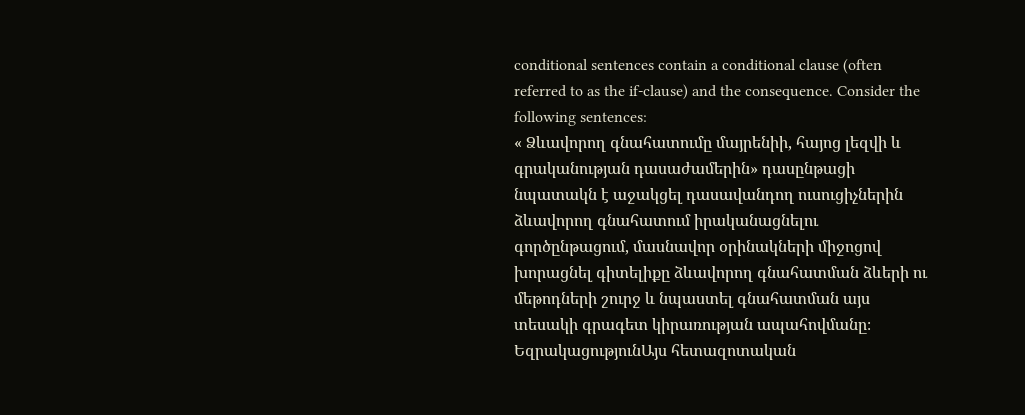conditional sentences contain a conditional clause (often referred to as the if-clause) and the consequence. Consider the following sentences:
« Ձևավորող գնահատումը մայրենիի, հայոց լեզվի և գրականության դասաժամերին» դասընթացի նպատակն է աջակցել դասավանդող ուսուցիչներին ձևավորող գնահատում իրականացնելու գործընթացում, մասնավոր օրինակների միջոցով խորացնել գիտելիքը ձևավորող գնահատման ձևերի ու մեթոդների շուրջ և նպաստել գնահատման այս տեսակի գրագետ կիրառության ապահովմանը։
ԵզրակացությունԱյս հետազոտական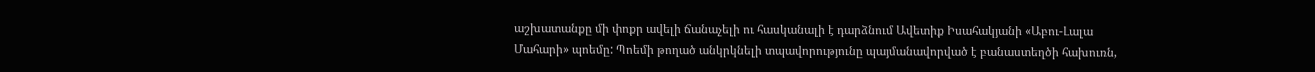աշխատանքը մի փոքր ավելի ճանաչելի ու հասկանալի է դարձնում Ավետիք Իսահակյանի «Աբու-Լալա Մահարի» պոեմը: Պոեմի թողած անկրկնելի տպավորությունը պայմանավորված է բանաստեղծի հախուռն,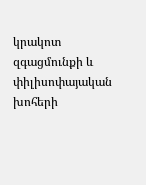կրակոտ զգացմունքի և փիլիսոփայական խոհերի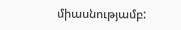միասնությամբ: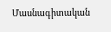Մասնագիտական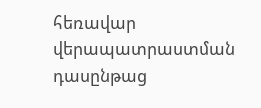հեռավար վերապատրաստման դասընթաց